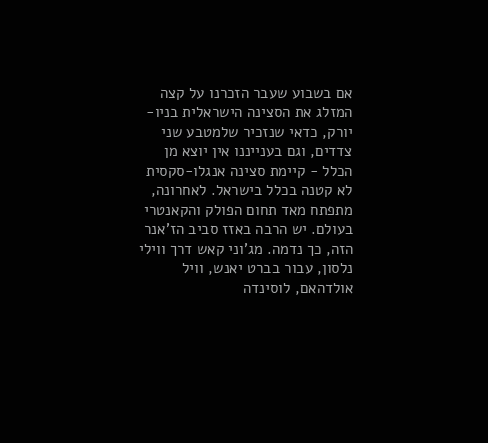אם בשבוע שעבר הזכרנו על קצה המזלג את הסצינה הישראלית בניו-יורק, כדאי שנזכיר שלמטבע שני צדדים, וגם בענייננו אין יוצא מן הכלל - קיימת סצינה אנגלו-סקסית לא קטנה בכלל בישראל. לאחרונה, מתפתח מאד תחום הפולק והקאנטרי בעולם. יש הרבה באזז סביב הז'אנר הזה, כך נדמה. מג'וני קאש דרך ווילי נלסון, עבור בברט יאנש, וויל אולדהאם, לוסינדה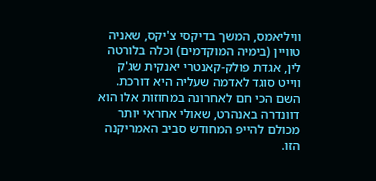וויליאמס, המשך בדיקסי צ'יקס, שאניה טוויין (בימיה המוקדמים) וכלה בלורטה לין, אגדת פולק-קאנטרי יאנקית שג'ק ווייט סוגד לאדמה שעליה היא דורכת. השם הכי חם לאחרונה במחוזות אלו הוא דוונדרה באנהרט, שאולי אחראי יותר מכולם להייפ המחודש סביב האמריקנה הזו.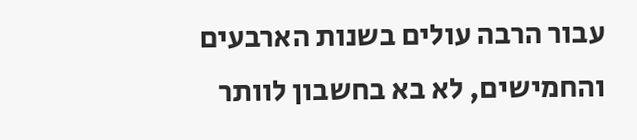עבור הרבה עולים בשנות הארבעים והחמישים, לא בא בחשבון לוותר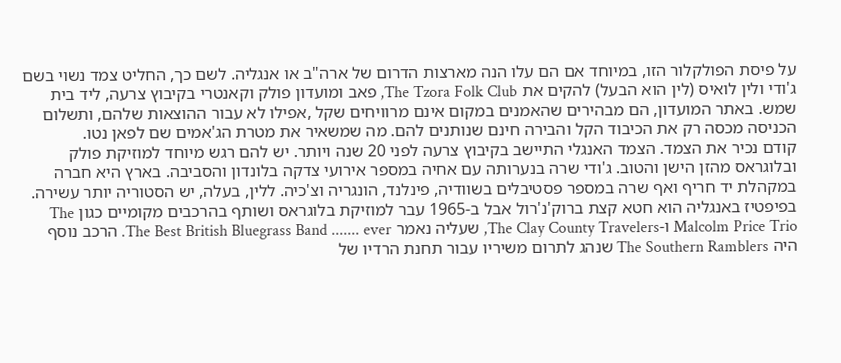על פיסת הפולקלור הזו, במיוחד אם הם עלו הנה מארצות הדרום של ארה"ב או אנגליה. לשם כך, החליט צמד נשוי בשם ג'ודי ולין לואיס (לין הוא הבעל) להקים את The Tzora Folk Club, פאב ומועדון פולק וקאנטרי בקיבוץ צרעה, ליד בית שמש. באתר המועדון, הם מבהירים שהאמנים במקום אינם מרוויחים שקל ,אפילו לא עבור ההוצאות שלהם, ותשלום הכניסה מכסה רק את הכיבוד הקל והבירה חינם שנותנים להם. מה שמשאיר את מטרת הג'אמים שם לפאן נטו.
קודם נכיר את הצמד. הצמד האנגלי התיישב בקיבוץ צרעה לפני 20 שנה ויותר. יש להם רגש מיוחד למוזיקת פולק ובלוגראס מהזן הישן והטוב. ג'ודי שרה בנערותה עם אחיה במספר אירועי צדקה בלונדון והסביבה. בארץ היא חברה במקהלת יד חריף ואף שרה במספר פסטיבלים בשוודיה, פינלנד, הונגריה וצ'כיה. ללין, בעלה, יש הסטוריה יותר עשירה. בפיפטיז באנגליה הוא חטא קצת ברוק'נ'רול אבל ב-1965 עבר למוזיקת בלוגראס ושותף בהרכבים מקומיים כגון The Malcolm Price Trio ו-The Clay County Travelers, שעליה נאמר The Best British Bluegrass Band ....... ever. הרכב נוסף היה The Southern Ramblers שנהג לתרום משיריו עבור תחנת הרדיו של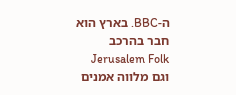ה-BBC. בארץ הוא חבר בהרכב Jerusalem Folk וגם מלווה אמנים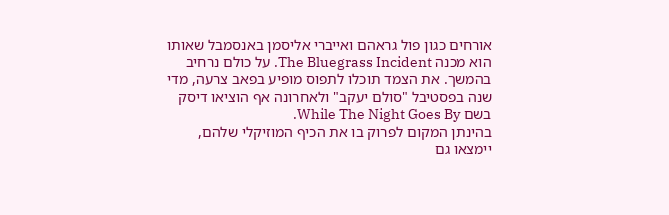אורחים כגון פול גראהם ואייברי אליסמן באנסמבל שאותו הוא מכנה The Bluegrass Incident. על כולם נרחיב בהמשך. את הצמד תוכלו לתפוס מופיע בפאב צרעה, מדי שנה בפסטיבל "סולם יעקב" ולאחרונה אף הוציאו דיסק בשם While The Night Goes By.
בהינתן המקום לפרוק בו את הכיף המוזיקלי שלהם, יימצאו גם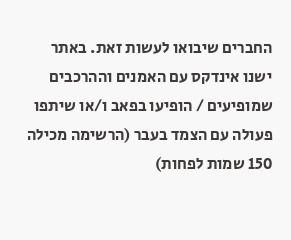החברים שיבואו לעשות זאת. באתר ישנו אינדקס עם האמנים וההרכבים שמופיעים / הופיעו בפאב ו/או שיתפו פעולה עם הצמד בעבר (הרשימה מכילה 150 שמות לפחות)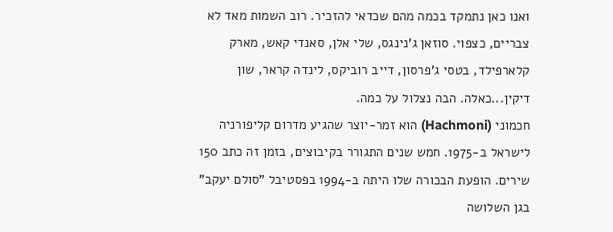ואנו כאן נתמקד בכמה מהם שכדאי להזכיר. רוב השמות מאד לא צבריים, כצפוי. סוזאן ג'נינגס, שלי אלן, סאנדי קאש, מארק קלארפילד, בטסי ג'פרסון, דייב רוביקס, לינדה קראר, שון דיקין...כאלה. הבה נצלול על כמה.
חכמוני (Hachmoni) הוא זמר-יוצר שהגיע מדרום קליפורניה לישראל ב-1975. חמש שנים התגורר בקיבוצים, בזמן זה כתב 150 שירים. הופעת הבכורה שלו היתה ב-1994 בפסטיבל "סולם יעקב" בגן השלושה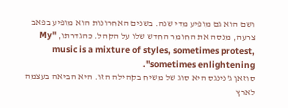ושם הוא גם מופיע מדי שנה. בשנים האחרונות הוא מופיע בפאב צרעה, מנסה את החומר החדש שלו על הקהל. כהגדרתו, "My music is a mixture of styles, sometimes protest, sometimes enlightening".
סוזאן ג'נינגס היא סוג של משיח בקהילה הזו. היא הביאה בעצמה לארץ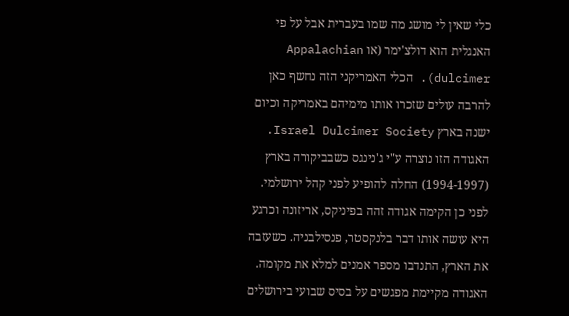כלי שאין לי מושג מה שמו בעברית אבל על פי האנגלית הוא דולצ'ימר (או Appalachian dulcimer). הכלי האמריקני הזה נחשף כאן להרבה עולים שזכרו אותו מימיהם באמריקה וכיום ישנה בארץ Israel Dulcimer Society. האגודה הזו נוצרה ע"י ג'נינגס כשבביקורה בארץ (1994-1997) החלה להופיע לפני קהל ירושלמי. לפני כן הקימה אגודה זהה בפיניקס, אריזונה וכרגע היא עושה אותו דבר בלנקסטר, פנסילבניה. כשעזבה את הארץ, התנדבו מספר אמנים למלא את מקומה. האגודה מקיימת מפגשים על בסיס שבועי בירושלים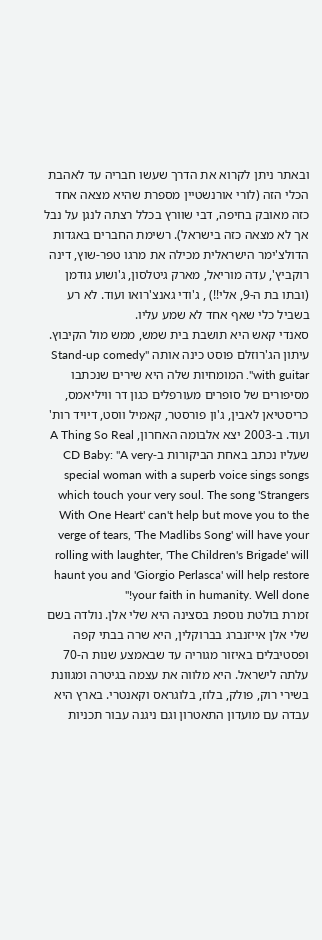ובאתר ניתן לקרוא את הדרך שעשו חבריה עד לאהבת הכלי הזה (לורי אורנשטיין מספרת שהיא מצאה אחד כזה מאובק בחיפה, דבי שוורץ בכלל רצתה לנגן על נבל אך לא מצאה כזה בישראל). רשימת החברים באגדות הדולצ'ימר הישראלית מכילה את מרגו טפר-שוץ, דינה רוקביץ', עדה מוריאל, מארק גיטלסון, ג'ושוע גודמן (ובתו בת ה-9, אלי!!) , ג'ודי גאנצ'רואו ועוד. לא רע בשביל כלי שאף אחד לא שמע עליו.
סאנדי קאש היא תושבת בית שמש, ממש מול הקיבוץ. עיתון הג'רוזלם פוסט כינה אותה "Stand-up comedy with guitar". המומחיות שלה היא שירים שנכתבו מסיפורים של סופרים מעורפלים כגון דר וויליאמס, כריסטיאן לאבין, ג'ון פורסטר, קאמיל ווסט, דיויד רות' ועוד. ב-2003 יצא אלבומה האחרון, A Thing So Real שעליו נכתב באחת הביקורות ב-CD Baby: "A very special woman with a superb voice sings songs which touch your very soul. The song 'Strangers With One Heart' can't help but move you to the verge of tears, 'The Madlibs Song' will have your rolling with laughter, 'The Children's Brigade' will haunt you and 'Giorgio Perlasca' will help restore your faith in humanity. Well done!"
זמרת בולטת נוספת בסצינה היא שלי אלן. נולדה בשם שלי אלן אייזנברג בברוקלין, היא שרה בבתי קפה ופסטיבלים באיזור מגוריה עד שבאמצע שנות ה-70 עלתה לישראל. היא מלווה את עצמה בגיטרה ומגוונת בשירי רוק, פולק, בלוז, בלוגראס וקאנטרי. בארץ היא עבדה עם מועדון התאטרון וגם ניגנה עבור תכניות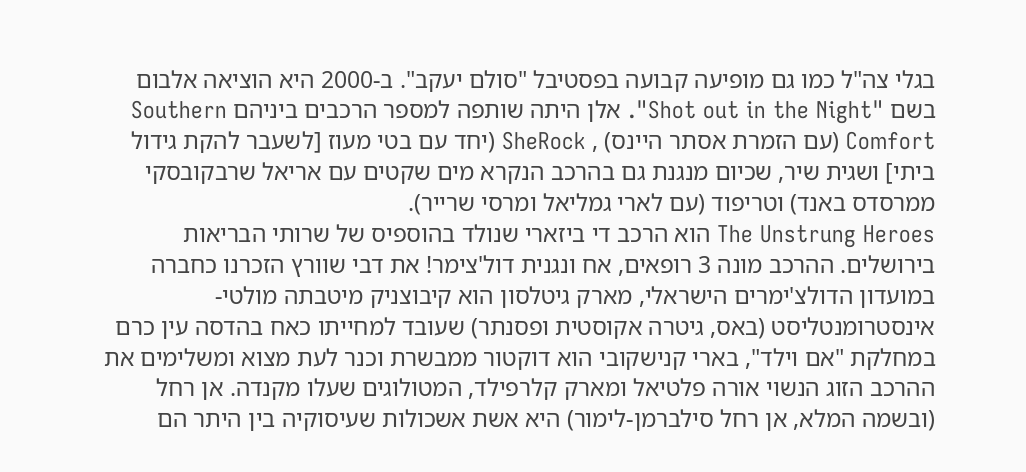בגלי צה"ל כמו גם מופיעה קבועה בפסטיבל "סולם יעקב". ב-2000 היא הוציאה אלבום בשם "Shot out in the Night". אלן היתה שותפה למספר הרכבים ביניהם Southern Comfort (עם הזמרת אסתר היינס) , SheRock (יחד עם בטי מעוז [לשעבר להקת גידול ביתי] ושגית שיר, שכיום מנגנת גם בהרכב הנקרא מים שקטים עם אריאל שרבקובסקי ממרסדס באנד) וטריפוד (עם לארי גמליאל ומרסי שרייר).
The Unstrung Heroes הוא הרכב די ביזארי שנולד בהוספיס של שרותי הבריאות בירושלים. ההרכב מונה 3 רופאים, אח ונגנית דול'צימר! את דבי שוורץ הזכרנו כחברה במועדון הדולצ'ימרים הישראלי, מארק גיטלסון הוא קיבוצניק מיטבתה מולטי-אינסטרומנטליסט (באס, גיטרה אקוסטית ופסנתר) שעובד למחייתו כאח בהדסה עין כרם במחלקת "אם וילד", בארי קנישקובי הוא דוקטור ממבשרת וכנר לעת מצוא ומשלימים את ההרכב הזוג הנשוי אורה פלטיאל ומארק קלרפילד, המטולוגים שעלו מקנדה. אן רחל (ובשמה המלא, אן רחל סילברמן-לימור) היא אשת אשכולות שעיסוקיה בין היתר הם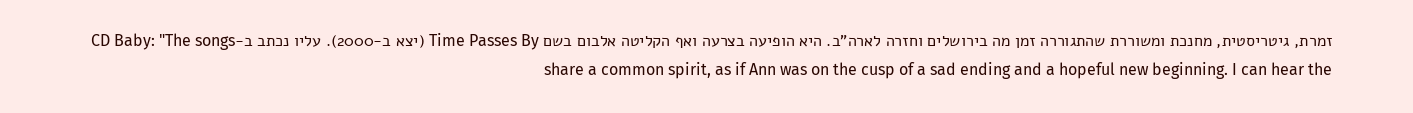זמרת, גיטריסטית, מחנכת ומשוררת שהתגוררה זמן מה בירושלים וחזרה לארה"ב. היא הופיעה בצרעה ואף הקליטה אלבום בשם Time Passes By (יצא ב-2000). עליו נכתב ב-CD Baby: "The songs share a common spirit, as if Ann was on the cusp of a sad ending and a hopeful new beginning. I can hear the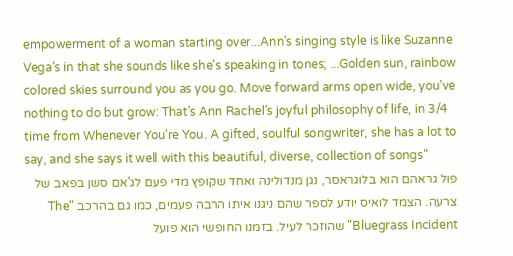empowerment of a woman starting over...Ann's singing style is like Suzanne Vega's in that she sounds like she's speaking in tones; ...Golden sun, rainbow colored skies surround you as you go. Move forward arms open wide, you've nothing to do but grow: That's Ann Rachel's joyful philosophy of life, in 3/4 time from Whenever You're You. A gifted, soulful songwriter, she has a lot to say, and she says it well with this beautiful, diverse, collection of songs"
פול גראהם הוא בלוגראסר, נגן מנדולינה ואחד שקופץ מדי פעם לג'אם סשן בפאב של צרעה. הצמד לואיס יודע לספר שהם ניגנו איתו הרבה פעמים, כמו גם בהרכב "The Bluegrass Incident" שהוזכר לעיל. בזמנו החופשי הוא פועל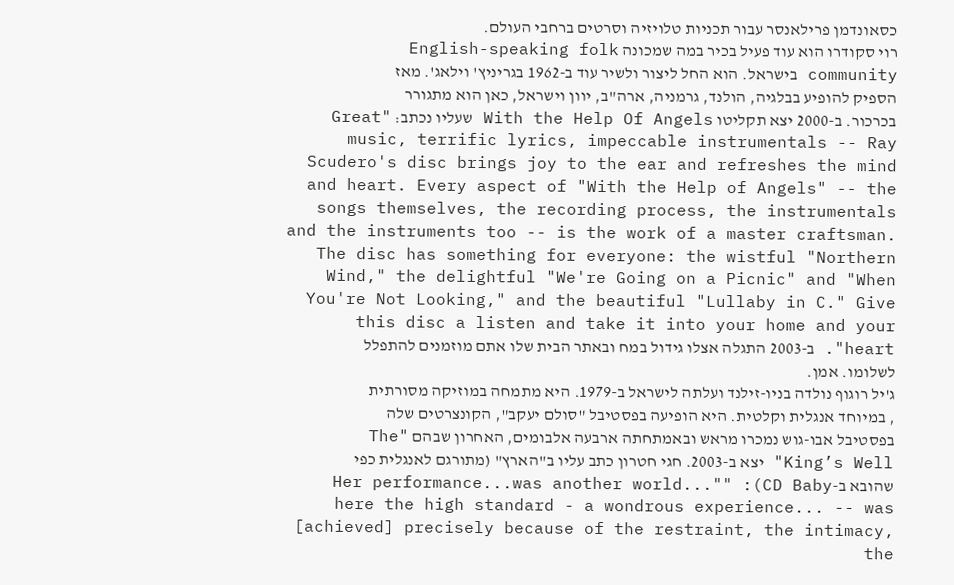כסאונדמן פרילאנסר עבור תכניות טלויזיה וסרטים ברחבי העולם.
רוי סקודרו הוא עוד פעיל בכיר במה שמכונה English-speaking folk community בישראל. הוא החל ליצור ולשיר עוד ב-1962 בגריניץ' וילאג'. מאז הספיק להופיע בבלגיה, הולנד, גרמניה, ארה"ב, יוון וישראל, כאן הוא מתגורר בכרכור. ב-2000 יצא תקליטו With the Help Of Angels שעליו נכתב: "Great music, terrific lyrics, impeccable instrumentals -- Ray Scudero's disc brings joy to the ear and refreshes the mind and heart. Every aspect of "With the Help of Angels" -- the songs themselves, the recording process, the instrumentals and the instruments too -- is the work of a master craftsman. The disc has something for everyone: the wistful "Northern Wind," the delightful "We're Going on a Picnic" and "When You're Not Looking," and the beautiful "Lullaby in C." Give this disc a listen and take it into your home and your heart". ב-2003 התגלה אצלו גידול במח ובאתר הבית שלו אתם מוזמנים להתפלל לשלומו. אמן.
ג'יל רוגוף נולדה בניו-זילנד ועלתה לישראל ב-1979. היא מתמחה במוזיקה מסורתית , במיוחד אנגלית וקלטית. היא הופיעה בפסטיבל "סולם יעקב", הקונצרטים שלה בפסטיבל אבו-גוש נמכרו מראש ובאמתחתה ארבעה אלבומים, האחרון שבהם "The King’s Well" יצא ב-2003. חגי חטרון כתב עליו ב"הארץ" (מתורגם לאנגלית כפי שהובא ב-CD Baby): ""Her performance...was another world... here the high standard - a wondrous experience... -- was [achieved] precisely because of the restraint, the intimacy, the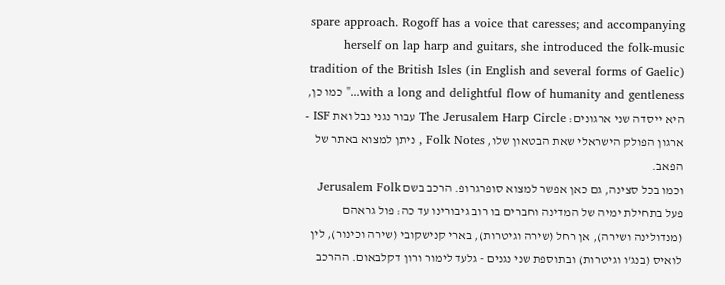spare approach. Rogoff has a voice that caresses; and accompanying herself on lap harp and guitars, she introduced the folk-music tradition of the British Isles (in English and several forms of Gaelic) with a long and delightful flow of humanity and gentleness..." כמו כן, היא ייסדה שני ארגונים: The Jerusalem Harp Circle עבור נגני נבל ואת ISF - ארגון הפולק הישראלי שאת הבטאון שלו, Folk Notes , ניתן למצוא באתר של הפאב.
וכמו בכל סצינה, גם כאן אפשר למצוא סופרגרופ. הרכב בשם Jerusalem Folk פעל בתחילת ימיה של המדינה וחברים בו רוב גיבורינו עד כה: פול גראהם (מנדולינה ושירה), אן רחל (שירה וגיטרות), בארי קנישקובי (שירה וכינור), לין לואיס (בנג'ו וגיטרות) ובתוספת שני נגנים - גלעד לימור ורון דקלבאום. ההרכב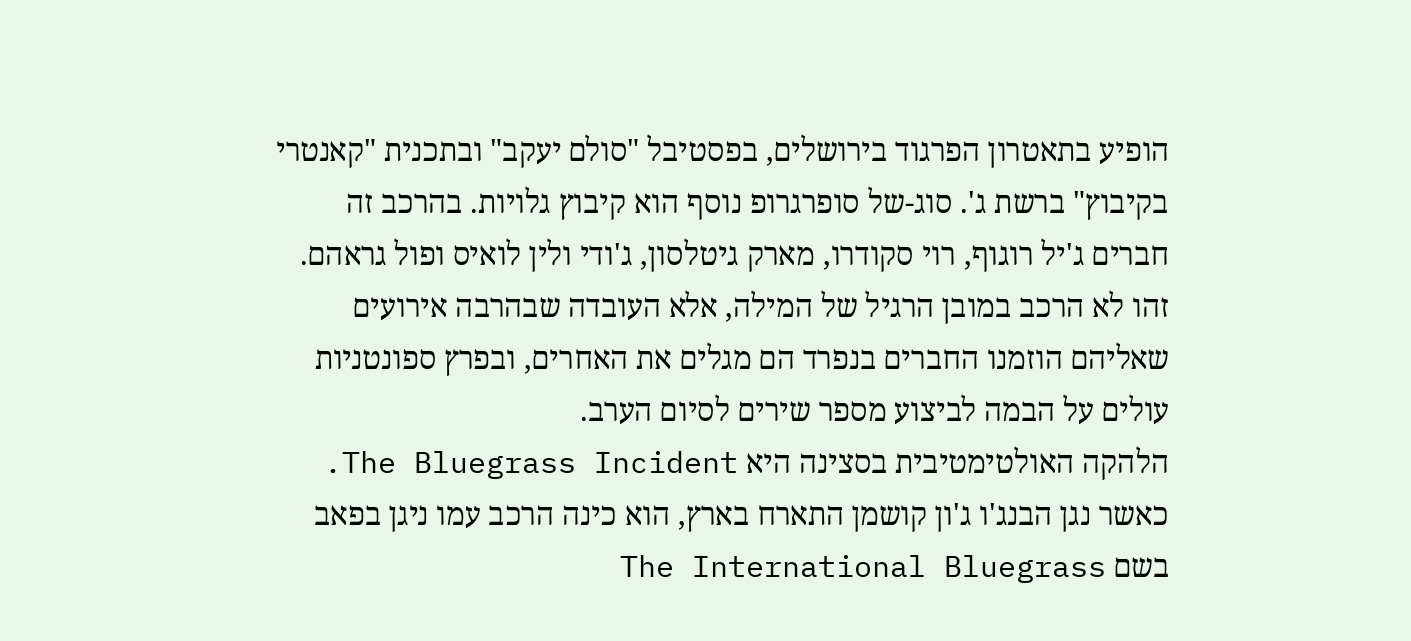הופיע בתאטרון הפרגוד בירושלים, בפסטיבל "סולם יעקב" ובתכנית "קאנטרי בקיבוץ" ברשת ג'. סוג-של סופרגרופ נוסף הוא קיבוץ גלויות. בהרכב זה חברים ג'יל רוגוף, רוי סקודרו, מארק גיטלסון, ג'ודי ולין לואיס ופול גראהם. זהו לא הרכב במובן הרגיל של המילה, אלא העובדה שבהרבה אירועים שאליהם הוזמנו החברים בנפרד הם מגלים את האחרים, ובפרץ ספונטניות עולים על הבמה לביצוע מספר שירים לסיום הערב.
הלהקה האולטימטיבית בסצינה היא The Bluegrass Incident. כאשר נגן הבנג'ו ג'ון קושמן התארח בארץ, הוא כינה הרכב עמו ניגן בפאב בשם The International Bluegrass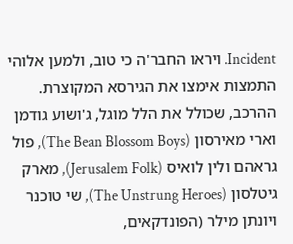Incident. ויראו החבר'ה כי טוב, ולמען אלוהי התמצות אימצו את הגירסא המקוצרת. ההרכב, שכולל את הלל מוגל, ג'ושוע גודמן וארי מאירסון (The Bean Blossom Boys), פול גראהם ולין לואיס (Jerusalem Folk), מארק גיטלסון (The Unstrung Heroes), שי טוכנר ויונתן מילר (הפונדקאים,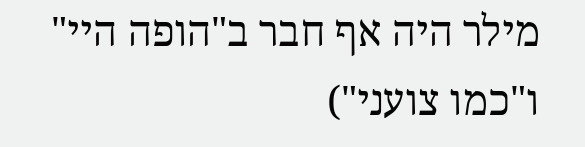מילר היה אף חבר ב"הופה היי" ו"כמו צועני")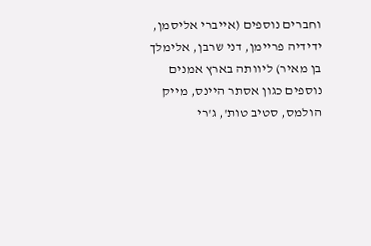וחברים נוספים (אייברי אליסמן, ידידיה פריימן, דני שרבן, אלימלך בן מאיר) ליוותה בארץ אמנים נוספים כגון אסתר היינס, מייק הולמס, סטיב טות', ג'רי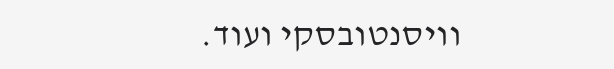וויסנטובסקי ועוד.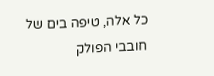כל אלה, טיפה בים של חובבי הפולק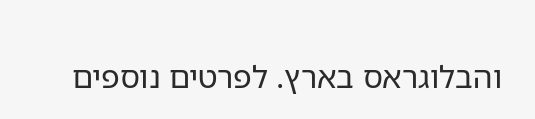והבלוגראס בארץ. לפרטים נוספים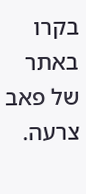בקרו באתר של פאב צרעה.